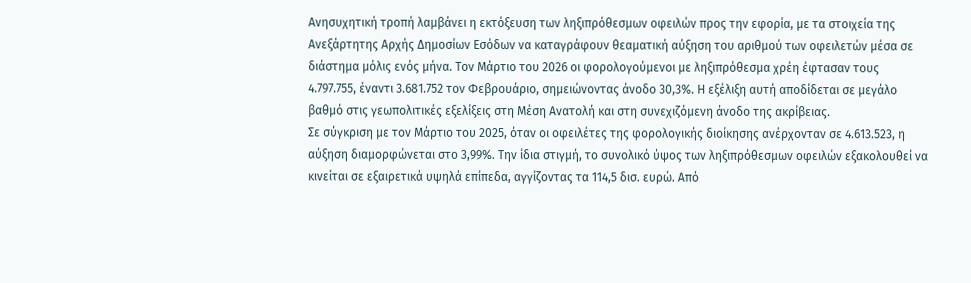Ανησυχητική τροπή λαμβάνει η εκτόξευση των ληξιπρόθεσμων οφειλών προς την εφορία, με τα στοιχεία της Ανεξάρτητης Αρχής Δημοσίων Εσόδων να καταγράφουν θεαματική αύξηση του αριθμού των οφειλετών μέσα σε διάστημα μόλις ενός μήνα. Τον Μάρτιο του 2026 οι φορολογούμενοι με ληξιπρόθεσμα χρέη έφτασαν τους 4.797.755, έναντι 3.681.752 τον Φεβρουάριο, σημειώνοντας άνοδο 30,3%. Η εξέλιξη αυτή αποδίδεται σε μεγάλο βαθμό στις γεωπολιτικές εξελίξεις στη Μέση Ανατολή και στη συνεχιζόμενη άνοδο της ακρίβειας.
Σε σύγκριση με τον Μάρτιο του 2025, όταν οι οφειλέτες της φορολογικής διοίκησης ανέρχονταν σε 4.613.523, η αύξηση διαμορφώνεται στο 3,99%. Την ίδια στιγμή, το συνολικό ύψος των ληξιπρόθεσμων οφειλών εξακολουθεί να κινείται σε εξαιρετικά υψηλά επίπεδα, αγγίζοντας τα 114,5 δισ. ευρώ. Από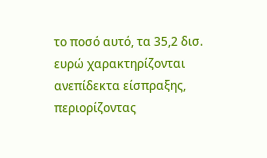το ποσό αυτό, τα 35,2 δισ. ευρώ χαρακτηρίζονται ανεπίδεκτα είσπραξης, περιορίζοντας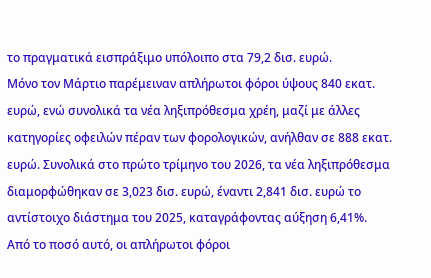το πραγματικά εισπράξιμο υπόλοιπο στα 79,2 δισ. ευρώ.
Μόνο τον Μάρτιο παρέμειναν απλήρωτοι φόροι ύψους 840 εκατ. ευρώ, ενώ συνολικά τα νέα ληξιπρόθεσμα χρέη, μαζί με άλλες κατηγορίες οφειλών πέραν των φορολογικών, ανήλθαν σε 888 εκατ. ευρώ. Συνολικά στο πρώτο τρίμηνο του 2026, τα νέα ληξιπρόθεσμα διαμορφώθηκαν σε 3,023 δισ. ευρώ, έναντι 2,841 δισ. ευρώ το αντίστοιχο διάστημα του 2025, καταγράφοντας αύξηση 6,41%.
Από το ποσό αυτό, οι απλήρωτοι φόροι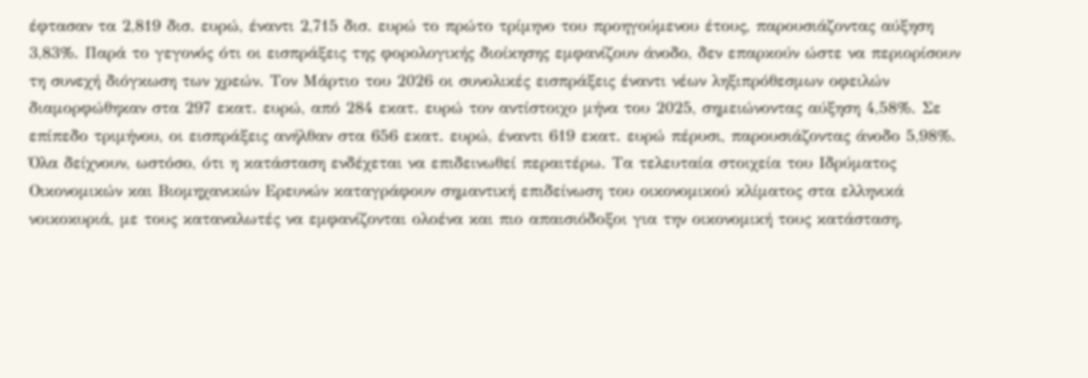έφτασαν τα 2,819 δισ. ευρώ, έναντι 2,715 δισ. ευρώ το πρώτο τρίμηνο του προηγούμενου έτους, παρουσιάζοντας αύξηση 3,83%. Παρά το γεγονός ότι οι εισπράξεις της φορολογικής διοίκησης εμφανίζουν άνοδο, δεν επαρκούν ώστε να περιορίσουν τη συνεχή διόγκωση των χρεών. Τον Μάρτιο του 2026 οι συνολικές εισπράξεις έναντι νέων ληξιπρόθεσμων οφειλών διαμορφώθηκαν στα 297 εκατ. ευρώ, από 284 εκατ. ευρώ τον αντίστοιχο μήνα του 2025, σημειώνοντας αύξηση 4,58%. Σε επίπεδο τριμήνου, οι εισπράξεις ανήλθαν στα 656 εκατ. ευρώ, έναντι 619 εκατ. ευρώ πέρυσι, παρουσιάζοντας άνοδο 5,98%.
Όλα δείχνουν, ωστόσο, ότι η κατάσταση ενδέχεται να επιδεινωθεί περαιτέρω. Τα τελευταία στοιχεία του Ιδρύματος Οικονομικών και Βιομηχανικών Ερευνών καταγράφουν σημαντική επιδείνωση του οικονομικού κλίματος στα ελληνικά νοικοκυριά, με τους καταναλωτές να εμφανίζονται ολοένα και πιο απαισιόδοξοι για την οικονομική τους κατάσταση.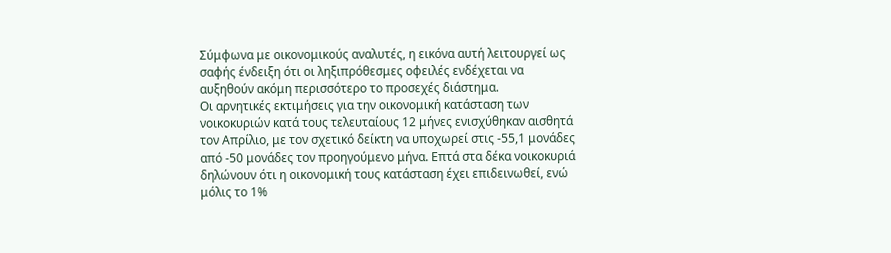Σύμφωνα με οικονομικούς αναλυτές, η εικόνα αυτή λειτουργεί ως σαφής ένδειξη ότι οι ληξιπρόθεσμες οφειλές ενδέχεται να αυξηθούν ακόμη περισσότερο το προσεχές διάστημα.
Οι αρνητικές εκτιμήσεις για την οικονομική κατάσταση των νοικοκυριών κατά τους τελευταίους 12 μήνες ενισχύθηκαν αισθητά τον Απρίλιο, με τον σχετικό δείκτη να υποχωρεί στις -55,1 μονάδες από -50 μονάδες τον προηγούμενο μήνα. Επτά στα δέκα νοικοκυριά δηλώνουν ότι η οικονομική τους κατάσταση έχει επιδεινωθεί, ενώ μόλις το 1%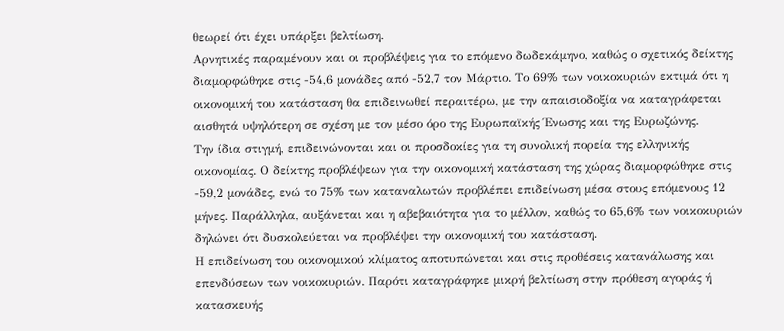θεωρεί ότι έχει υπάρξει βελτίωση.
Αρνητικές παραμένουν και οι προβλέψεις για το επόμενο δωδεκάμηνο, καθώς ο σχετικός δείκτης διαμορφώθηκε στις -54,6 μονάδες από -52,7 τον Μάρτιο. Το 69% των νοικοκυριών εκτιμά ότι η οικονομική του κατάσταση θα επιδεινωθεί περαιτέρω, με την απαισιοδοξία να καταγράφεται αισθητά υψηλότερη σε σχέση με τον μέσο όρο της Ευρωπαϊκής Ένωσης και της Ευρωζώνης.
Την ίδια στιγμή, επιδεινώνονται και οι προσδοκίες για τη συνολική πορεία της ελληνικής οικονομίας. Ο δείκτης προβλέψεων για την οικονομική κατάσταση της χώρας διαμορφώθηκε στις -59,2 μονάδες, ενώ το 75% των καταναλωτών προβλέπει επιδείνωση μέσα στους επόμενους 12 μήνες. Παράλληλα, αυξάνεται και η αβεβαιότητα για το μέλλον, καθώς το 65,6% των νοικοκυριών δηλώνει ότι δυσκολεύεται να προβλέψει την οικονομική του κατάσταση.
Η επιδείνωση του οικονομικού κλίματος αποτυπώνεται και στις προθέσεις κατανάλωσης και επενδύσεων των νοικοκυριών. Παρότι καταγράφηκε μικρή βελτίωση στην πρόθεση αγοράς ή κατασκευής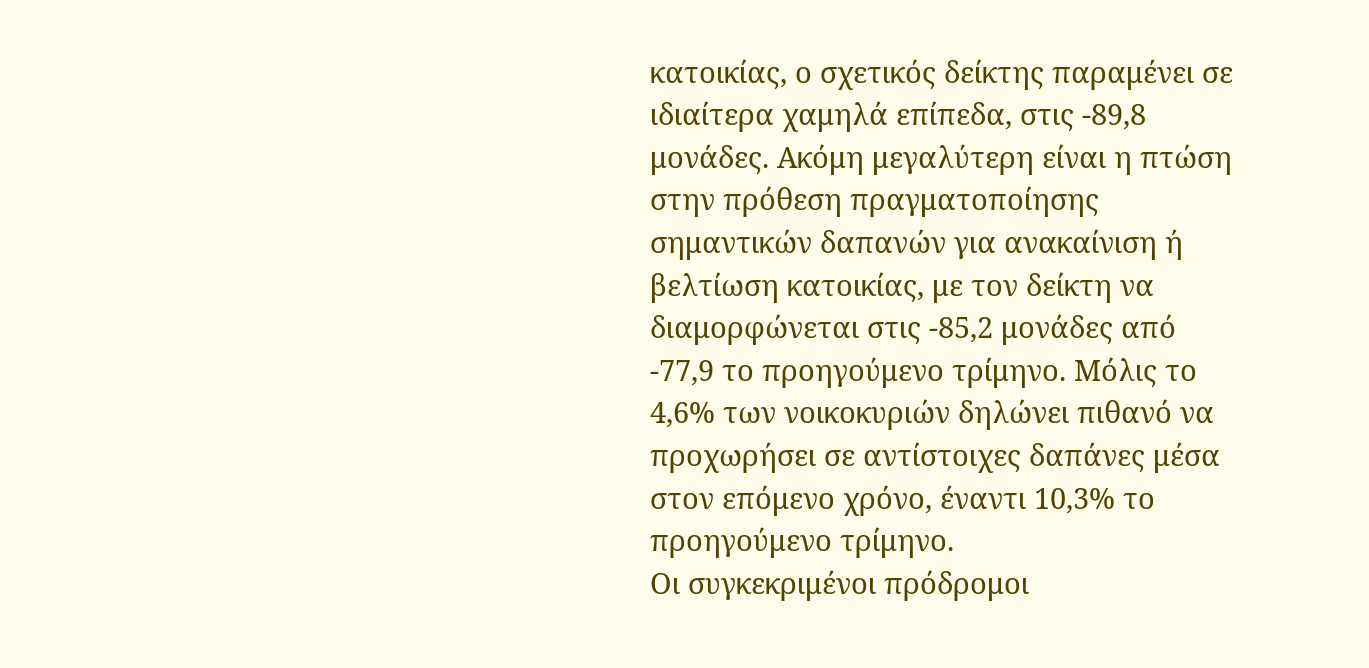κατοικίας, ο σχετικός δείκτης παραμένει σε ιδιαίτερα χαμηλά επίπεδα, στις -89,8 μονάδες. Ακόμη μεγαλύτερη είναι η πτώση στην πρόθεση πραγματοποίησης σημαντικών δαπανών για ανακαίνιση ή βελτίωση κατοικίας, με τον δείκτη να διαμορφώνεται στις -85,2 μονάδες από -77,9 το προηγούμενο τρίμηνο. Μόλις το 4,6% των νοικοκυριών δηλώνει πιθανό να προχωρήσει σε αντίστοιχες δαπάνες μέσα στον επόμενο χρόνο, έναντι 10,3% το προηγούμενο τρίμηνο.
Οι συγκεκριμένοι πρόδρομοι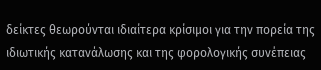δείκτες θεωρούνται ιδιαίτερα κρίσιμοι για την πορεία της ιδιωτικής κατανάλωσης και της φορολογικής συνέπειας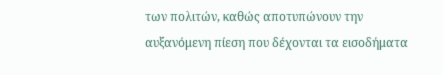των πολιτών, καθώς αποτυπώνουν την αυξανόμενη πίεση που δέχονται τα εισοδήματα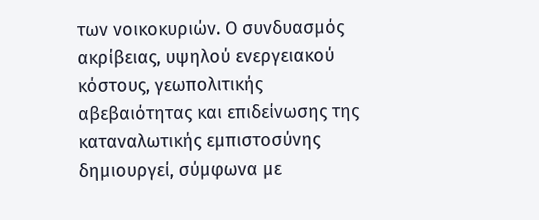των νοικοκυριών. Ο συνδυασμός ακρίβειας, υψηλού ενεργειακού κόστους, γεωπολιτικής αβεβαιότητας και επιδείνωσης της καταναλωτικής εμπιστοσύνης δημιουργεί, σύμφωνα με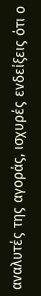αναλυτές της αγοράς, ισχυρές ενδείξεις ότι ο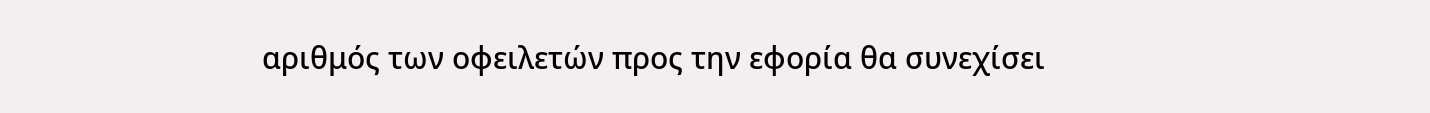αριθμός των οφειλετών προς την εφορία θα συνεχίσει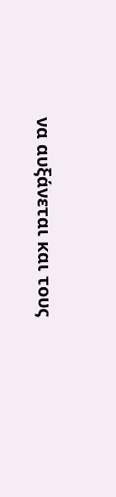να αυξάνεται και τους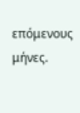επόμενους μήνες.